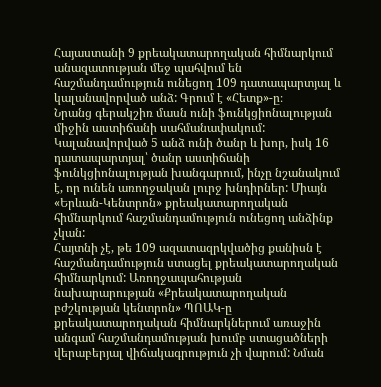Հայաստանի 9 քրեակատարողական հիմնարկում անազատության մեջ պահվում են հաշմանդամություն ունեցող 109 դատապարտյալ և կալանավորված անձ: Գրում է «Հետք»-ը։
Նրանց գերակշիռ մասն ունի ֆունկցիոնալության միջին աստիճանի սահմանափակում: Կալանավորված 5 անձ ունի ծանր և խոր, իսկ 16 դատապարտյալ՝ ծանր աստիճանի ֆունկցիոնալության խանգարում, ինչը նշանակում է, որ ունեն առողջական լուրջ խնդիրներ: Միայն «Երևան-Կենտրոն» քրեակատարողական հիմնարկում հաշմանդամություն ունեցող անձինք չկան:
Հայտնի չէ, թե 109 ազատազրկվածից քանիսն է հաշմանդամություն ստացել քրեակատարողական հիմնարկում: Առողջապահության նախարարության «Քրեակատարողական բժշկության կենտրոն» ՊՈԱԿ-ը քրեակատարողական հիմնարկներում առաջին անգամ հաշմանդամության խումբ ստացածների վերաբերյալ վիճակագրություն չի վարում: Նման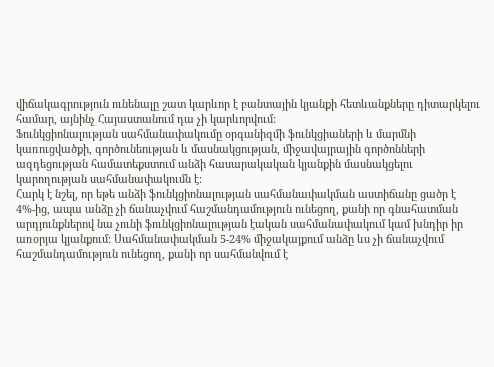վիճակագրություն ունենալը շատ կարևոր է բանտային կյանքի հետևանքները դիտարկելու համար, այնինչ Հայաստանում դա չի կարևորվում:
Ֆունկցիոնալության սահմանափակումը օրգանիզմի ֆունկցիաների և մարմնի կառուցվածքի, գործունեության և մասնակցության, միջավայրային գործոնների ազդեցության համատեքստում անձի հասարակական կյանքին մասնակցելու կարողության սահմանափակումն է:
Հարկ է նշել, որ եթե անձի ֆունկցիոնալության սահմանափակման աստիճանը ցածր է 4%-ից, ապա անձը չի ճանաչվում հաշմանդամություն ունեցող, քանի որ գնահատման արդյունքներով նա չունի ֆունկցիոնալության էական սահմանափակում կամ խնդիր իր առօրյա կյանքում: Սահմանափակման 5-24% միջակայքում անձը ևս չի ճանաչվում հաշմանդամություն ունեցող, քանի որ սահմանվում է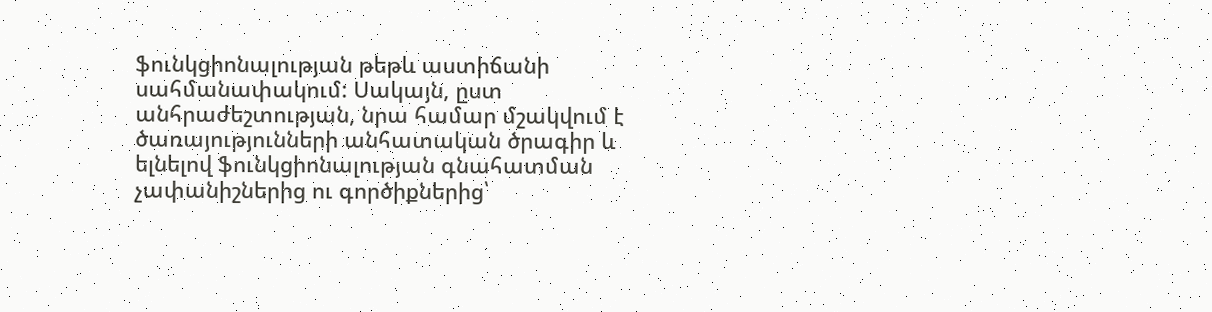ֆունկցիոնալության թեթև աստիճանի սահմանափակում: Սակայն, ըստ անհրաժեշտության, նրա համար մշակվում է ծառայությունների անհատական ծրագիր և ելնելով ֆունկցիոնալության գնահատման չափանիշներից ու գործիքներից՝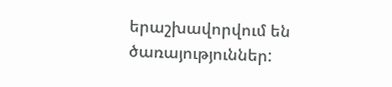երաշխավորվում են ծառայություններ: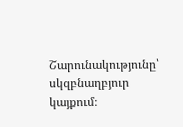Շարունակությունը՝ սկզբնաղբյուր կայքում։